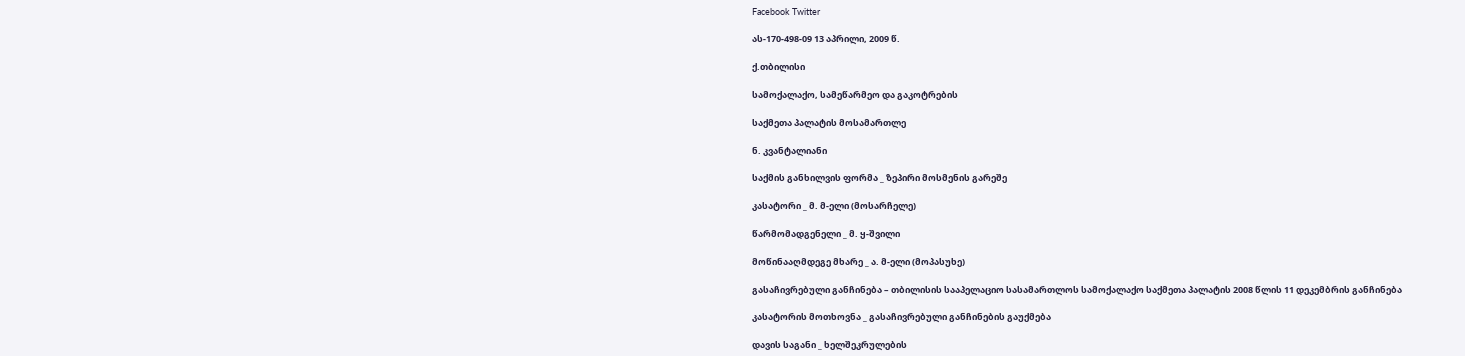Facebook Twitter

ას-170-498-09 13 აპრილი, 2009 წ.

ქ.თბილისი

სამოქალაქო, სამეწარმეო და გაკოტრების

საქმეთა პალატის მოსამართლე

ნ. კვანტალიანი

საქმის განხილვის ფორმა _ ზეპირი მოსმენის გარეშე

კასატორი _ მ. მ-ელი (მოსარჩელე)

წარმომადგენელი _ მ. ყ-შვილი

მოწინააღმდეგე მხარე _ ა. მ-ელი (მოპასუხე)

გასაჩივრებული განჩინება – თბილისის სააპელაციო სასამართლოს სამოქალაქო საქმეთა პალატის 2008 წლის 11 დეკემბრის განჩინება

კასატორის მოთხოვნა _ გასაჩივრებული განჩინების გაუქმება

დავის საგანი _ ხელშეკრულების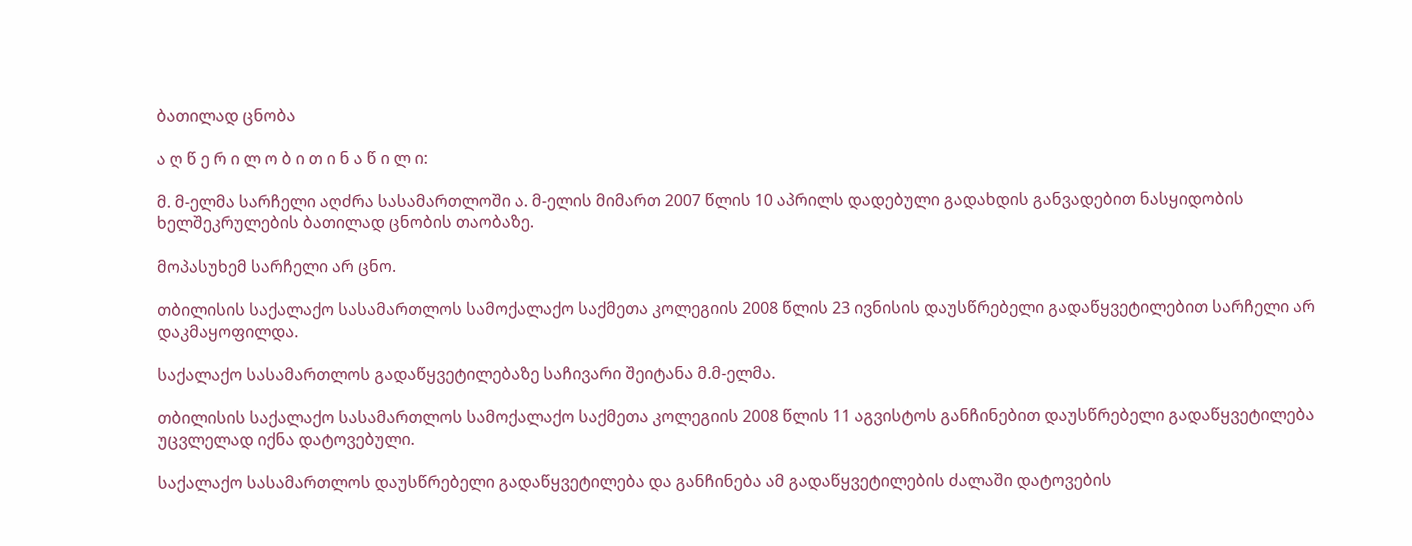ბათილად ცნობა

ა ღ წ ე რ ი ლ ო ბ ი თ ი ნ ა წ ი ლ ი:

მ. მ-ელმა სარჩელი აღძრა სასამართლოში ა. მ-ელის მიმართ 2007 წლის 10 აპრილს დადებული გადახდის განვადებით ნასყიდობის ხელშეკრულების ბათილად ცნობის თაობაზე.

მოპასუხემ სარჩელი არ ცნო.

თბილისის საქალაქო სასამართლოს სამოქალაქო საქმეთა კოლეგიის 2008 წლის 23 ივნისის დაუსწრებელი გადაწყვეტილებით სარჩელი არ დაკმაყოფილდა.

საქალაქო სასამართლოს გადაწყვეტილებაზე საჩივარი შეიტანა მ.მ-ელმა.

თბილისის საქალაქო სასამართლოს სამოქალაქო საქმეთა კოლეგიის 2008 წლის 11 აგვისტოს განჩინებით დაუსწრებელი გადაწყვეტილება უცვლელად იქნა დატოვებული.

საქალაქო სასამართლოს დაუსწრებელი გადაწყვეტილება და განჩინება ამ გადაწყვეტილების ძალაში დატოვების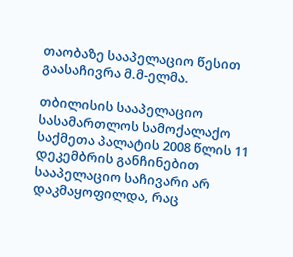თაობაზე სააპელაციო წესით გაასაჩივრა მ.მ-ელმა.

თბილისის სააპელაციო სასამართლოს სამოქალაქო საქმეთა პალატის 2008 წლის 11 დეკემბრის განჩინებით სააპელაციო საჩივარი არ დაკმაყოფილდა, რაც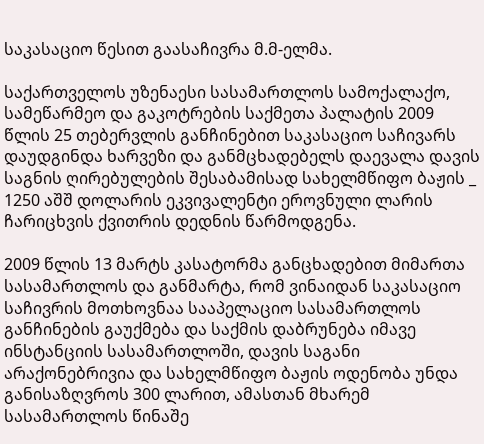საკასაციო წესით გაასაჩივრა მ.მ-ელმა.

საქართველოს უზენაესი სასამართლოს სამოქალაქო, სამეწარმეო და გაკოტრების საქმეთა პალატის 2009 წლის 25 თებერვლის განჩინებით საკასაციო საჩივარს დაუდგინდა ხარვეზი და განმცხადებელს დაევალა დავის საგნის ღირებულების შესაბამისად სახელმწიფო ბაჟის _ 1250 აშშ დოლარის ეკვივალენტი ეროვნული ლარის ჩარიცხვის ქვითრის დედნის წარმოდგენა.

2009 წლის 13 მარტს კასატორმა განცხადებით მიმართა სასამართლოს და განმარტა, რომ ვინაიდან საკასაციო საჩივრის მოთხოვნაა სააპელაციო სასამართლოს განჩინების გაუქმება და საქმის დაბრუნება იმავე ინსტანციის სასამართლოში, დავის საგანი არაქონებრივია და სახელმწიფო ბაჟის ოდენობა უნდა განისაზღვროს 300 ლარით, ამასთან მხარემ სასამართლოს წინაშე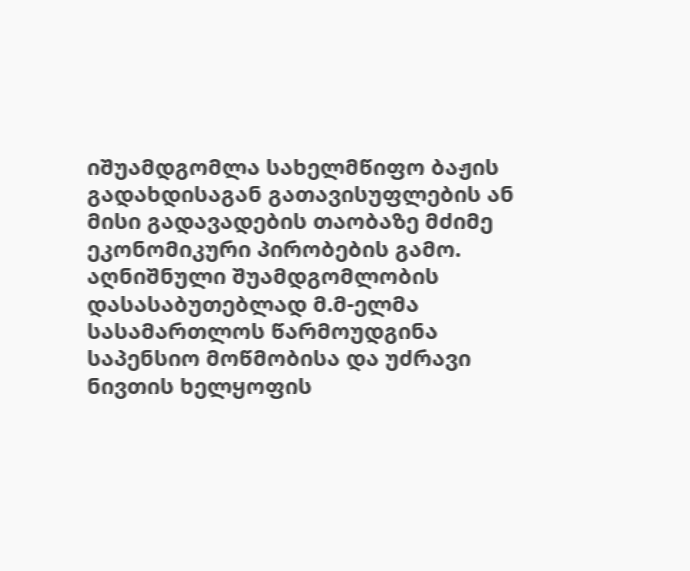იშუამდგომლა სახელმწიფო ბაჟის გადახდისაგან გათავისუფლების ან მისი გადავადების თაობაზე მძიმე ეკონომიკური პირობების გამო. აღნიშნული შუამდგომლობის დასასაბუთებლად მ.მ-ელმა სასამართლოს წარმოუდგინა საპენსიო მოწმობისა და უძრავი ნივთის ხელყოფის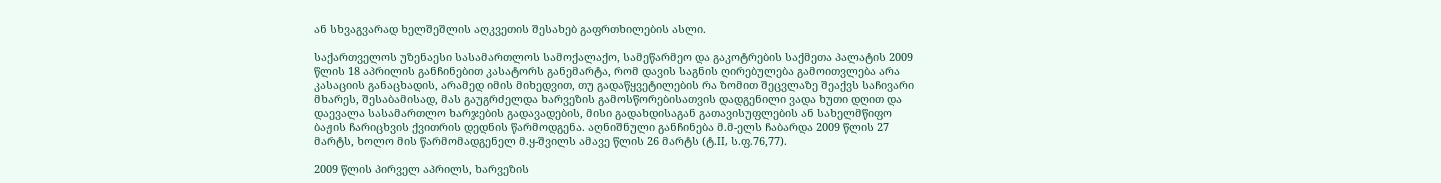ან სხვაგვარად ხელშეშლის აღკვეთის შესახებ გაფრთხილების ასლი.

საქართველოს უზენაესი სასამართლოს სამოქალაქო, სამეწარმეო და გაკოტრების საქმეთა პალატის 2009 წლის 18 აპრილის განჩინებით კასატორს განემარტა, რომ დავის საგნის ღირებულება გამოითვლება არა კასაციის განაცხადის, არამედ იმის მიხედვით, თუ გადაწყვეტილების რა ზომით შეცვლაზე შეაქვს საჩივარი მხარეს, შესაბამისად, მას გაუგრძელდა ხარვეზის გამოსწორებისათვის დადგენილი ვადა ხუთი დღით და დაევალა სასამართლო ხარჯების გადავადების, მისი გადახდისაგან გათავისუფლების ან სახელმწიფო ბაჟის ჩარიცხვის ქვითრის დედნის წარმოდგენა. აღნიშნული განჩინება მ.მ-ელს ჩაბარდა 2009 წლის 27 მარტს, ხოლო მის წარმომადგენელ მ.ყ-შვილს ამავე წლის 26 მარტს (ტ.II, ს.ფ.76,77).

2009 წლის პირველ აპრილს, ხარვეზის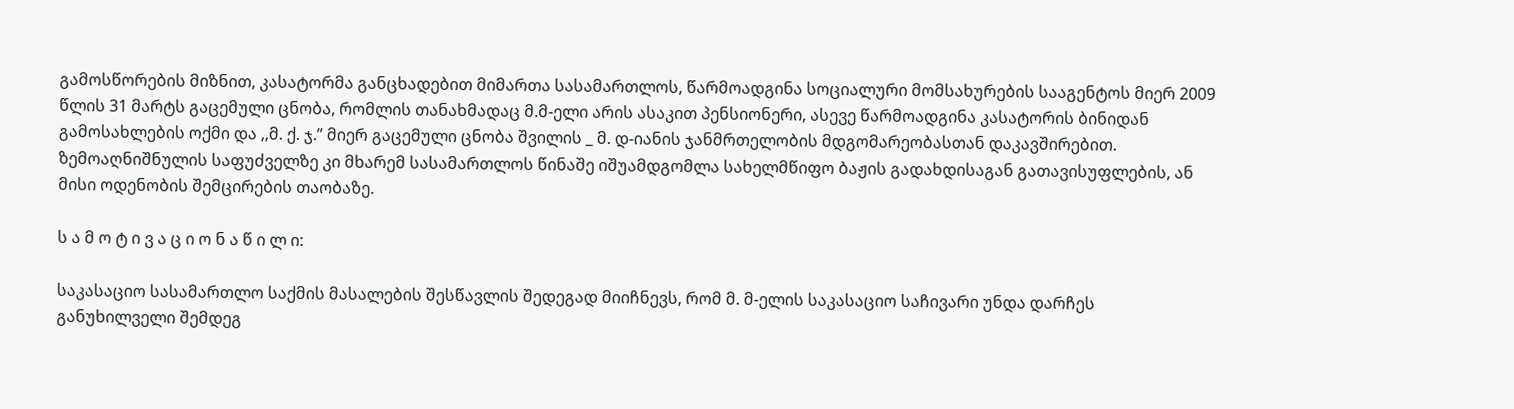გამოსწორების მიზნით, კასატორმა განცხადებით მიმართა სასამართლოს, წარმოადგინა სოციალური მომსახურების სააგენტოს მიერ 2009 წლის 31 მარტს გაცემული ცნობა, რომლის თანახმადაც მ.მ-ელი არის ასაკით პენსიონერი, ასევე წარმოადგინა კასატორის ბინიდან გამოსახლების ოქმი და ,,მ. ქ. ჯ.” მიერ გაცემული ცნობა შვილის _ მ. დ-იანის ჯანმრთელობის მდგომარეობასთან დაკავშირებით. ზემოაღნიშნულის საფუძველზე კი მხარემ სასამართლოს წინაშე იშუამდგომლა სახელმწიფო ბაჟის გადახდისაგან გათავისუფლების, ან მისი ოდენობის შემცირების თაობაზე.

ს ა მ ო ტ ი ვ ა ც ი ო ნ ა წ ი ლ ი:

საკასაციო სასამართლო საქმის მასალების შესწავლის შედეგად მიიჩნევს, რომ მ. მ-ელის საკასაციო საჩივარი უნდა დარჩეს განუხილველი შემდეგ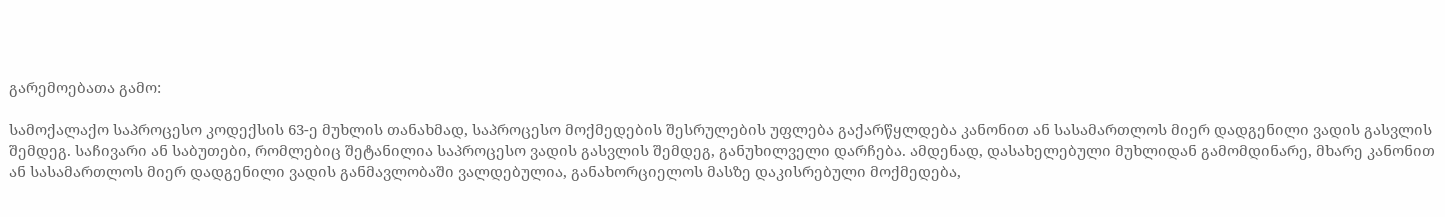გარემოებათა გამო:

სამოქალაქო საპროცესო კოდექსის 63-ე მუხლის თანახმად, საპროცესო მოქმედების შესრულების უფლება გაქარწყლდება კანონით ან სასამართლოს მიერ დადგენილი ვადის გასვლის შემდეგ. საჩივარი ან საბუთები, რომლებიც შეტანილია საპროცესო ვადის გასვლის შემდეგ, განუხილველი დარჩება. ამდენად, დასახელებული მუხლიდან გამომდინარე, მხარე კანონით ან სასამართლოს მიერ დადგენილი ვადის განმავლობაში ვალდებულია, განახორციელოს მასზე დაკისრებული მოქმედება,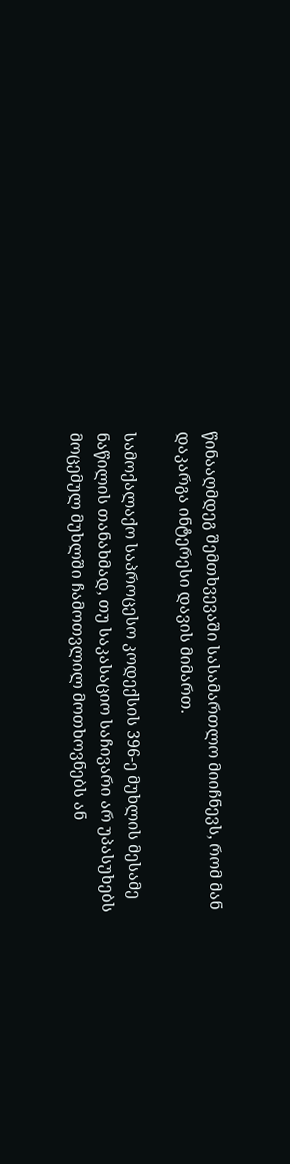წინააღმდეგ შემთხვევაში სასამართლო მიიჩნევს, რომ მან დაკარგა ინტერესი დავის მიმართ.

სამოქალაქო საპროცესო კოდექსის 396-ე მუხლის მესამე ნაწილის თანახმად, თუ საკასაციო საჩივარი არ უპასუხებს მოცემულ მუხლში ჩამოთვლილ მოთხოვნებს ან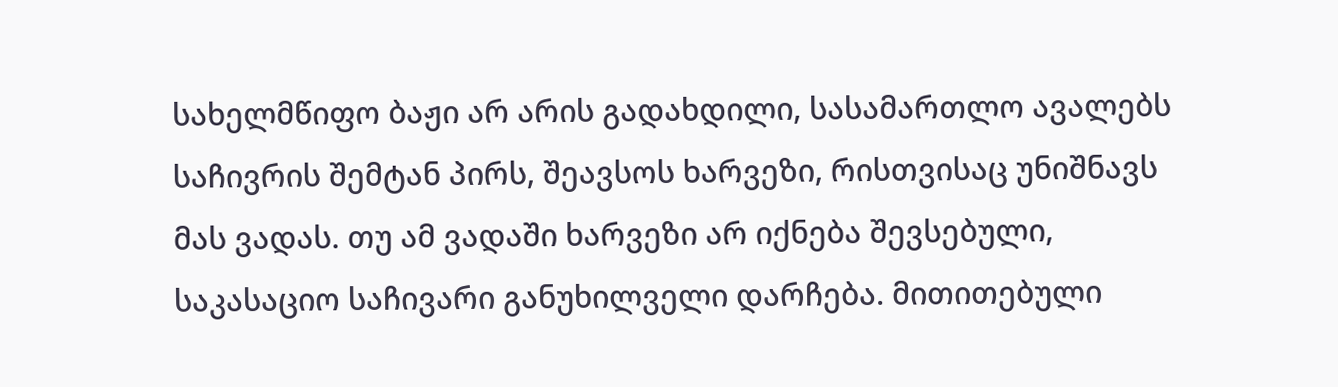სახელმწიფო ბაჟი არ არის გადახდილი, სასამართლო ავალებს საჩივრის შემტან პირს, შეავსოს ხარვეზი, რისთვისაც უნიშნავს მას ვადას. თუ ამ ვადაში ხარვეზი არ იქნება შევსებული, საკასაციო საჩივარი განუხილველი დარჩება. მითითებული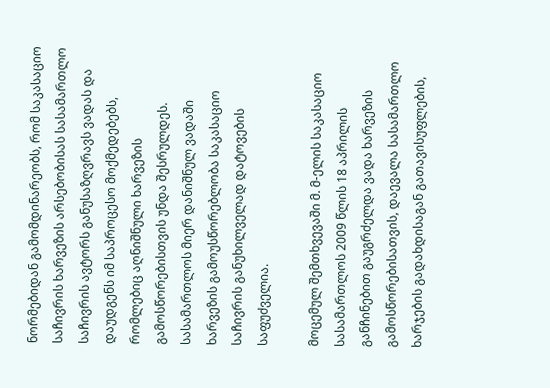ნორმებიდან გამომდინარეობს, რომ საკასაციო საჩივრის ხარვეზის არსებობისას სასამართლო საჩივრის ავტორს განუსაზღვრავს ვადას და დაუდგენს იმ საპროცესო მოქმედებებს, რომლებიც აღნიშნული ხარვეზის გამოსწორებისთვის უნდა შესრულდეს. სასამართლოს მიერ დანიშნულ ვადაში ხარვეზის გამოუსწორებლობა საკასაციო საჩივრის განუხილველად დატოვების საფუძველია.

მოცემულ შემთხვევაში მ. მ-ელის საკასაციო სასამართლოს 2009 წლის 18 აპრილის განჩინებით გაუგრძელდა ვადა ხარვეზის გამოსწორებისათვის, დაევალა სასამართლო ხარჯების გადახდისაგან გათავისუფლების,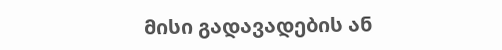მისი გადავადების ან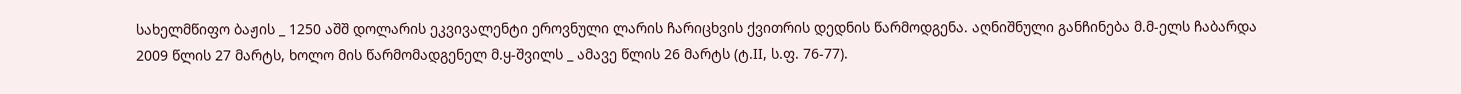სახელმწიფო ბაჟის _ 1250 აშშ დოლარის ეკვივალენტი ეროვნული ლარის ჩარიცხვის ქვითრის დედნის წარმოდგენა. აღნიშნული განჩინება მ.მ-ელს ჩაბარდა 2009 წლის 27 მარტს, ხოლო მის წარმომადგენელ მ.ყ-შვილს _ ამავე წლის 26 მარტს (ტ.II, ს.ფ. 76-77).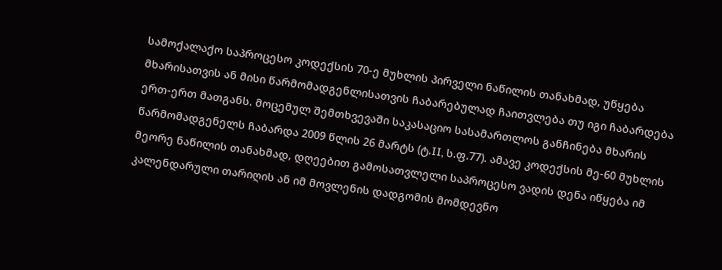სამოქალაქო საპროცესო კოდექსის 70-ე მუხლის პირველი ნაწილის თანახმად, უწყება მხარისათვის ან მისი წარმომადგენლისათვის ჩაბარებულად ჩაითვლება თუ იგი ჩაბარდება ერთ-ერთ მათგანს. მოცემულ შემთხვევაში საკასაციო სასამართლოს განჩინება მხარის წარმომადგენელს ჩაბარდა 2009 წლის 26 მარტს (ტ.II, ს.ფ.77). ამავე კოდექსის მე-60 მუხლის მეორე ნაწილის თანახმად, დღეებით გამოსათვლელი საპროცესო ვადის დენა იწყება იმ კალენდარული თარიღის ან იმ მოვლენის დადგომის მომდევნო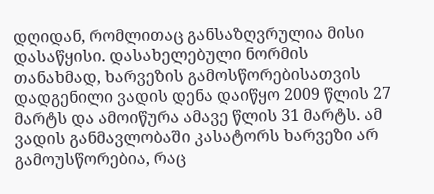დღიდან, რომლითაც განსაზღვრულია მისი დასაწყისი. დასახელებული ნორმის თანახმად, ხარვეზის გამოსწორებისათვის დადგენილი ვადის დენა დაიწყო 2009 წლის 27 მარტს და ამოიწურა ამავე წლის 31 მარტს. ამ ვადის განმავლობაში კასატორს ხარვეზი არ გამოუსწორებია, რაც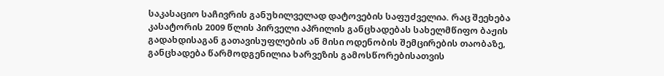საკასაციო საჩივრის განუხილველად დატოვების საფუძველია. რაც შეეხება კასატორის 2009 წლის პირველი აპრილის განცხადებას სახელმწიფო ბაჟის გადახდისაგან გათავისუფლების ან მისი ოდენობის შემცირების თაობაზე, განცხადება წარმოდგენილია ხარვეზის გამოსწორებისათვის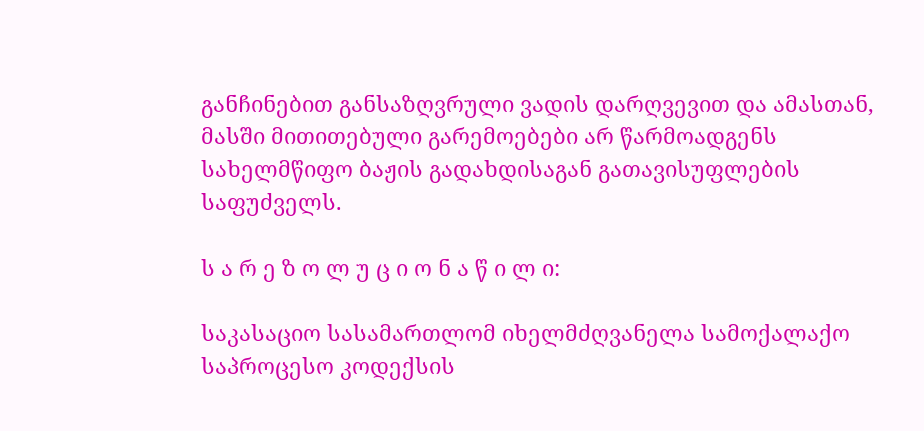განჩინებით განსაზღვრული ვადის დარღვევით და ამასთან, მასში მითითებული გარემოებები არ წარმოადგენს სახელმწიფო ბაჟის გადახდისაგან გათავისუფლების საფუძველს.

ს ა რ ე ზ ო ლ უ ც ი ო ნ ა წ ი ლ ი:

საკასაციო სასამართლომ იხელმძღვანელა სამოქალაქო საპროცესო კოდექსის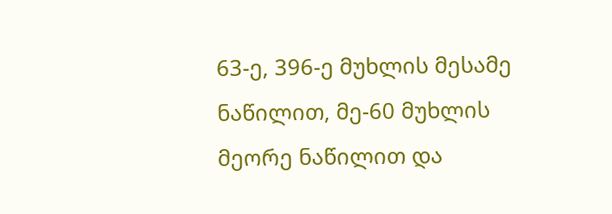63-ე, 396-ე მუხლის მესამე ნაწილით, მე-60 მუხლის მეორე ნაწილით და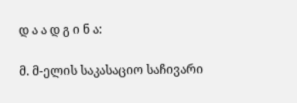დ ა ა დ გ ი ნ ა:

მ. მ-ელის საკასაციო საჩივარი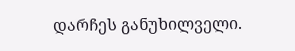დარჩეს განუხილველი.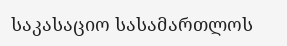საკასაციო სასამართლოს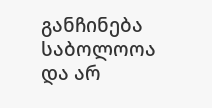განჩინება საბოლოოა და არ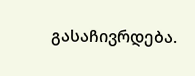გასაჩივრდება.